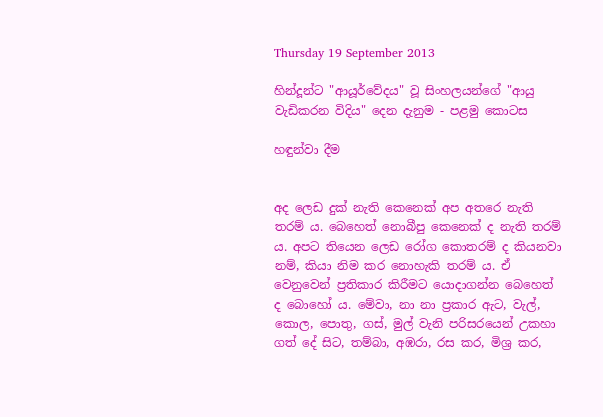Thursday 19 September 2013

හින්දූන්ට "ආයූර්වේදය" වූ සිංහලයන්ගේ "ආයු වැඩිකරන විදිය" දෙන දැනුම - පළමු කොටස

හඳුන්වා දීම


අද ලෙඩ දුක් නැති කෙනෙක් අප අතරෙ නැති තරම් ය. බෙහෙත් නොබීපු කෙනෙක් ද නැති තරම් ය. අපට තියෙන ලෙඩ රෝග කොතරම් ද කියනවා නම්, කියා නිම කර නොහැකි තරම් ය. ඒ වෙනුවෙන් ප්‍රතිකාර කිරීමට යොදාගන්න බෙහෙත් ද බොහෝ ය. මේවා, නා නා ප්‍රකාර ඇට, වැල්, කොල, පොතු, ගස්, මුල් වැනි පරිසරයෙන් උකහා ගත් දේ සිට, තම්බා, අඹරා, රස කර, මිශ්‍ර කර,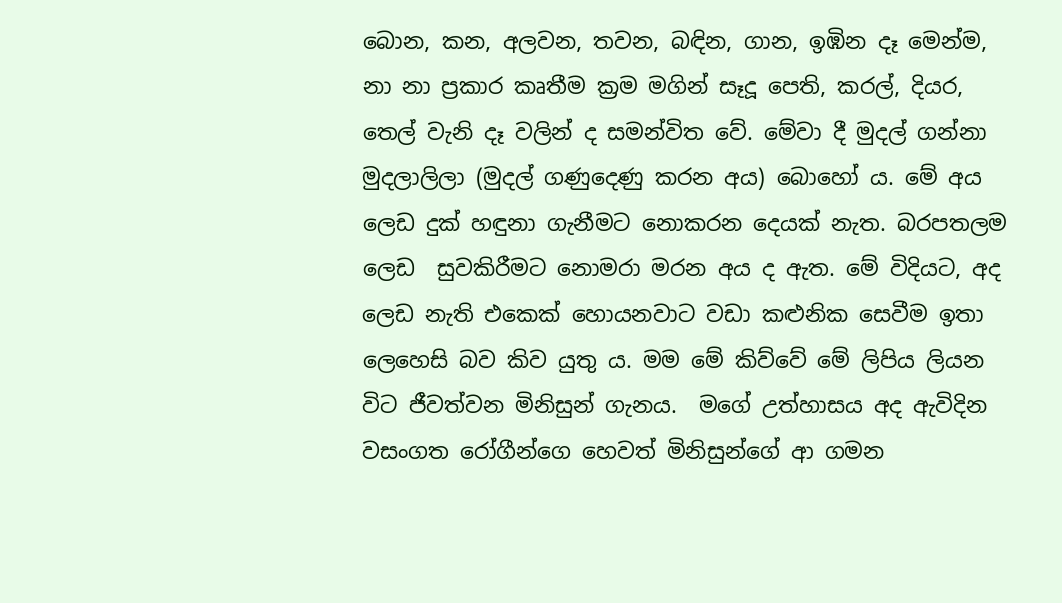බොන, කන, අලවන, තවන, බඳින, ගාන, ඉඹින දෑ මෙන්ම, නා නා ප්‍රකාර කෘතීම ක්‍රම මගින් සෑදූ පෙති, කරල්, දියර, තෙල් වැනි දෑ වලින් ද සමන්විත වේ. මේවා දී මුදල් ගන්නා මුදලාලිලා (මුදල් ගණුදෙණු කරන අය) බොහෝ ය. මේ අය ලෙඩ දුක් හඳුනා ගැනීමට නොකරන දෙයක් නැත. බරපතලම ලෙඩ  සුවකිරීමට නොමරා මරන අය ද ඇත. මේ විදියට, අද ලෙඩ නැති එකෙක් හොයනවාට වඩා කළුනික සෙවීම ඉතා ලෙහෙසි බව කිව යුතු ය. මම මේ කිව්වේ මේ ලිපිය ලියන විට ජීවත්වන මිනිසුන් ගැනය.  මගේ උත්හාසය අද ඇවිදින වසංගත රෝගීන්ගෙ හෙවත් මිනිසුන්ගේ ආ ගමන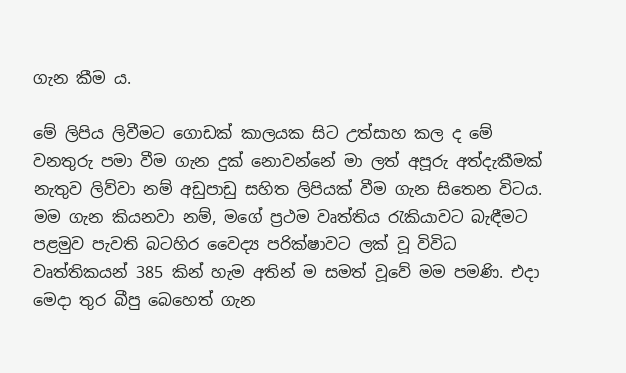ගැන කීම ය.

මේ ලිපිය ලිවීමට ගොඩක් කාලයක සිට උත්සාහ කල ද මේ වනතුරු පමා වීම ගැන දුක් නොවන්නේ මා ලත් අපූරු අත්දැකීමක් නැතුව ලිව්වා නම් අඩුපාඩු සහිත ලිපියක් වීම ගැන සිතෙන විටය. මම ගැන කියනවා නම්, මගේ ප්‍රථම වෘත්තිය රැකියාවට බැඳීමට පළමුව පැවති බටහිර වෛද්‍ය පරික්ෂාවට ලක් වූ විවිධ වෘත්තිකයන් 385 කින් හැම අතින් ම සමත් වූවේ මම පමණි. එදා මෙදා තුර බීපු බෙහෙත් ගැන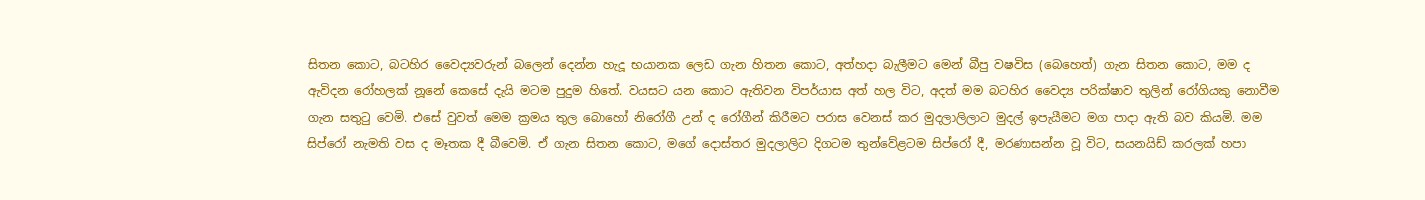සිතන කොට, බටහිර වෛද්‍යවරුන් බලෙන් දෙන්න හැදූ භයානක ලෙඩ ගැන හිතන කොට, අත්හදා බැලීමට මෙන් බීපු වෂවිස (බෙහෙත්) ගැන සිතන කොට, මම ද ඇවිදන රෝහලක් නූනේ කෙසේ දැයි මටම පුදුම හිතේ. වයසට යන කොට ඇතිවන විපර්යාස අත් හල විට, අදත් මම බටහිර වෛද්‍ය පරික්ෂාව තුලින් රෝගියකු නොවීම ගැන සතුටු වෙමි. එසේ වුවත් මෙම ක්‍රමය තුල බොහෝ නිරෝගී උන් ද රෝගීන් කිරීමට පරාස වෙනස් කර මුදලාලිලාට මුදල් ඉපැයීමට මග පාදා ඇති බව කියමි. මම සිප්රෝ නැමති වස ද මෑතක දී බීවෙමි. ඒ ගැන සිතන කොට, මගේ දොස්තර මුදලාලිට දිගටම තුන්වේළටම සිප්රෝ දී, මරණාසන්න වූ විට, සයනයිඩ් කරලක් හපා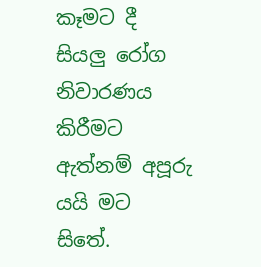කෑමට දී සියලු රෝග නිවාරණය කිරීමට ඇත්නම් අපූරු යයි මට සිතේ.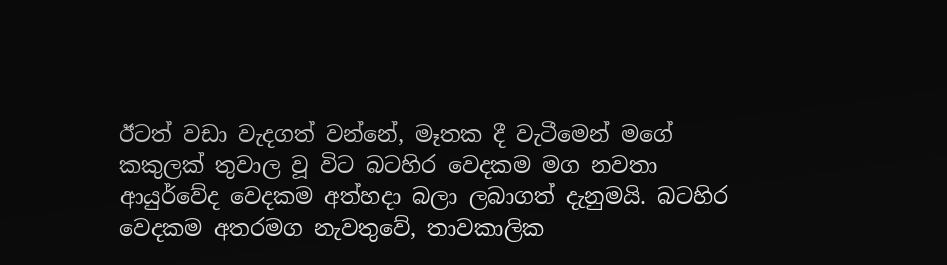ඊටත් වඩා වැදගත් වන්නේ, මෑතක දී වැටීමෙන් මගේ කකුලක් තුවාල වූ විට බටහිර වෙදකම මග නවතා ආයුර්වේද වෙදකම අත්හදා බලා ලබාගත් දැනුමයි. බටහිර වෙදකම අතරමග නැවතුවේ, තාවකාලික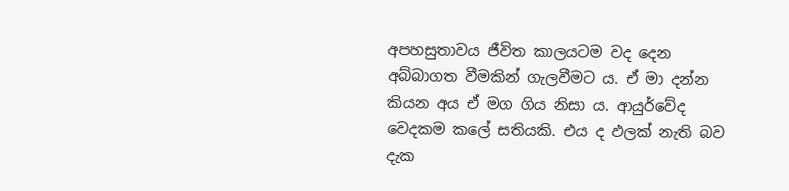අපහසුතාවය ජීවිත කාලයටම වද දෙන අබ්බාගත වීමකින් ගැලවීමට ය. ඒ මා දන්න කියන අය ඒ මග ගිය නිසා ය. ආයුර්වේද වෙදකම කලේ සතියකි. එය ද ඵලක් නැති බව දැක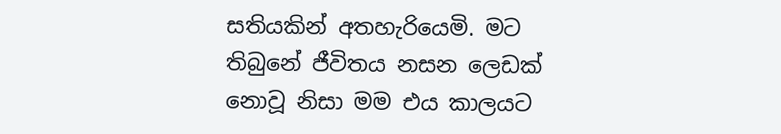සතියකින් අතහැරියෙමි. මට තිබුනේ ජීවිතය නසන ලෙඩක් නොවූ නිසා මම එය කාලයට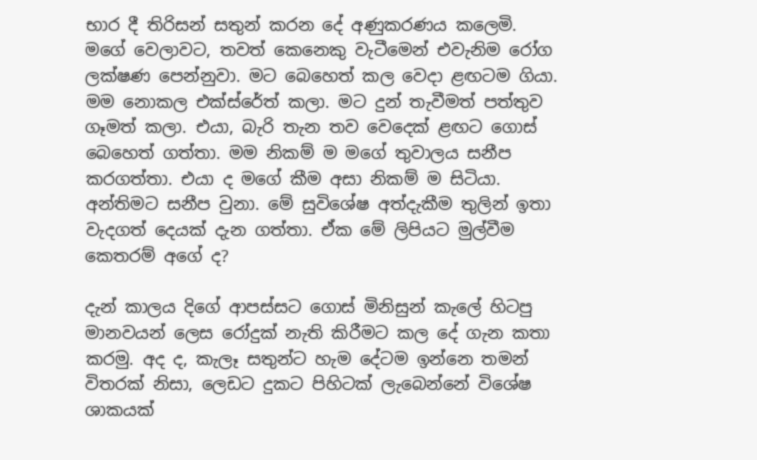භාර දී තිරිසන් සතුන් කරන දේ අණුකරණය කලෙමි. මගේ වෙලාවට, තවත් කෙනෙකු වැටීමෙන් එවැනිම රෝග ලක්ෂණ පෙන්නුවා. මට බෙහෙත් කල වෙදා ළඟටම ගියා. මම නොකල එක්ස්රේත් කලා. මට දුන් තැවීමත් පත්තුව ගෑමත් කලා. එයා, බැරි තැන තව වෙදෙක් ළඟට ගොස් බෙහෙත් ගත්තා. මම නිකම් ම මගේ තුවාලය සනීප කරගත්තා. එයා ද මගේ කීම අසා නිකම් ම සිටියා. අන්තිමට සනීප වුනා. මේ සුවිශේෂ අත්දැකීම තුලින් ඉතා වැදගත් දෙයක් දැන ගත්තා. ඒක මේ ලිපියට මුල්වීම කෙතරම් අගේ ද?

දැන් කාලය දිගේ ආපස්සට ගොස් මිනිසුන් කැලේ හිටපු මානවයන් ලෙස රෝදුක් නැති කිරීමට කල දේ ගැන කතා කරමු. අද ද, කැලෑ සතුන්ට හැම දේටම ඉන්නෙ තමන් විතරක් නිසා, ලෙඩට දුකට පිහිටක් ලැබෙන්නේ විශේෂ ශාකයක්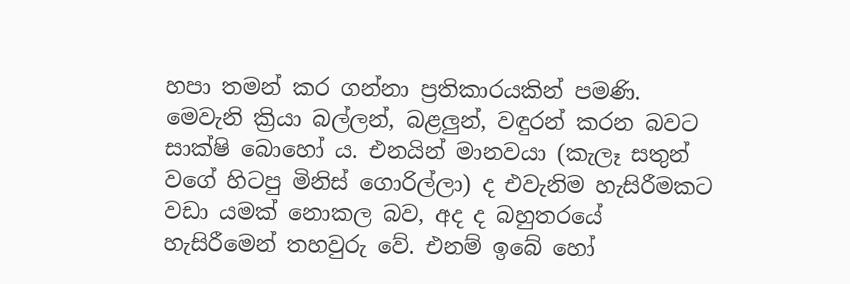හපා තමන් කර ගන්නා ප්‍රතිකාරයකින් පමණි. මෙවැනි ක්‍රියා බල්ලන්, බළලුන්, වඳුරන් කරන බවට සාක්ෂි බොහෝ ය. එනයින් මානවයා (කැලෑ සතුන් වගේ හිටපු මිනිස් ගොරිල්ලා) ද එවැනිම හැසිරීමකට වඩා යමක් නොකල බව, අද ද බහුතරයේ හැසිරීමෙන් තහවුරු වේ. එනම් ඉබේ හෝ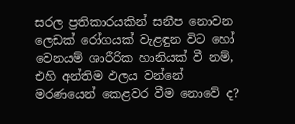සරල ප්‍රතිකාරයකින් සනීප නොවන ලෙඩක් රෝගයක් වැළඳුන විට හෝ වෙනයම් ශාරීරික හානියක් වී නම්, එහි අන්තිම ඵලය වන්නේ මරණයෙන් කෙළවර වීම නොවේ ද?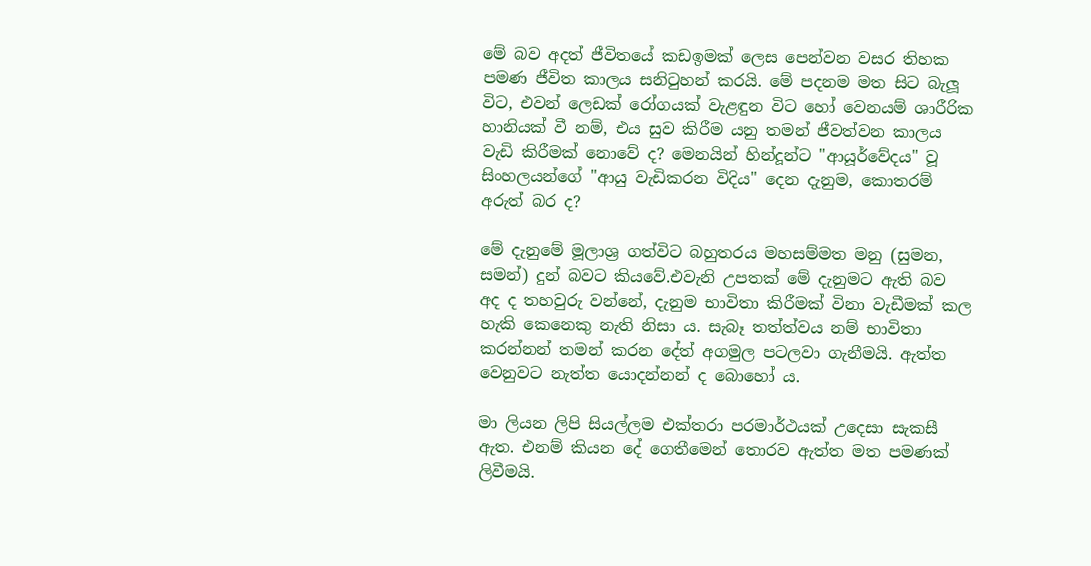මේ බව අදත් ජීවිතයේ කඩඉමක් ලෙස පෙන්වන වසර තිහක පමණ ජීවිත කාලය සනිටුහන් කරයි. මේ පදනම මත සිට බැලූ විට, එවන් ලෙඩක් රෝගයක් වැළඳුන විට හෝ වෙනයම් ශාරීරික හානියක් වී නම්, එය සුව කිරීම යනු තමන් ජීවත්වන කාලය වැඩි කිරීමක් නොවේ ද? මෙනයින් හින්දූන්ට "ආයූර්වේදය" වූ සිංහලයන්ගේ "ආයු වැඩිකරන විදිය" දෙන දැනුම, කොතරම් අරුත් බර ද?

මේ දැනුමේ මූලාශ්‍ර ගත්විට බහුතරය මහසම්මත මනු (සුමන, සමන්) දුන් බවට කියවේ.එවැනි උපතක් මේ දැනුමට ඇති බව අද ද තහවුරු වන්නේ, දැනුම භාවිතා කිරීමක් විනා වැඩීමක් කල හැකි කෙනෙකු නැති නිසා ය. සැබෑ තත්ත්වය නම් භාවිතා කරන්නන් තමන් කරන දේත් අගමුල පටලවා ගැනීමයි. ඇත්ත වෙනුවට නැත්ත යොදන්නන් ද බොහෝ ය.

මා ලියන ලිපි සියල්ලම එක්තරා පරමාර්ථයක් උදෙසා සැකසී ඇත. එනම් කියන දේ ගෙතීමෙන් තොරව ඇත්ත මත පමණක් ලිවීමයි.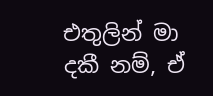එතුලින් මා දකී නම්, ඒ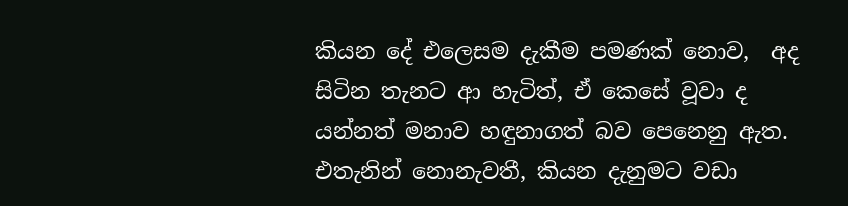කියන දේ එලෙසම දැකීම පමණක් නොව,  අද සිටින තැනට ආ හැටිත්, ඒ කෙසේ වූවා ද යන්නත් මනාව හඳුනාගත් බව පෙනෙනු ඇත. එතැනින් නොනැවතී, කියන දැනුමට වඩා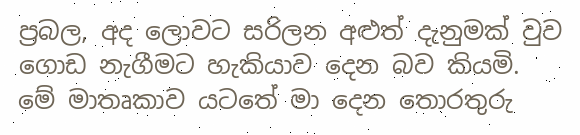ප්‍රබල, අද ලොවට සරිලන අළුත් දැනුමක් වුව ගොඩ නැගීමට හැකියාව දෙන බව කියමි. මේ මාතෘකාව යටතේ මා දෙන තොරතුරු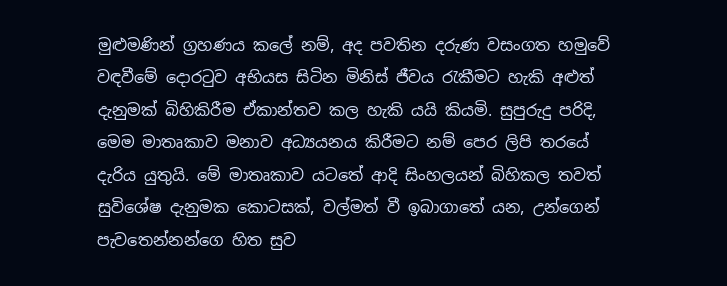මුළුමණින් ග්‍රහණය කලේ නම්, අද පවතින දරුණ වසංගත හමුවේ වඳවීමේ දොරටුව අභියස සිටින මිනිස් ජීවය රැකීමට හැකි අළුත් දැනුමක් බිහිකිරීම ඒකාන්තව කල හැකි යයි කියමි. සුපුරුදු පරිදි, මෙම මාතෘකාව මනාව අධ්‍යයනය කිරීමට නම් පෙර ලිපි තරයේ දැරිය යුතුයි. මේ මාතෘකාව යටතේ ආදි සිංහලයන් බිහිකල තවත් සුවිශේෂ දැනුමක කොටසක්, වල්මත් වී ඉබාගාතේ යන, උන්ගෙන් පැවතෙන්නන්ගෙ හිත සුව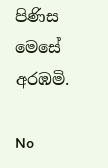පිණිස මෙසේ අරඹමි.

No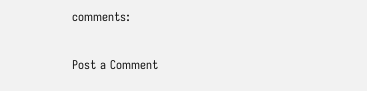comments:

Post a Comment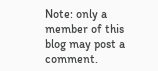Note: only a member of this blog may post a comment.